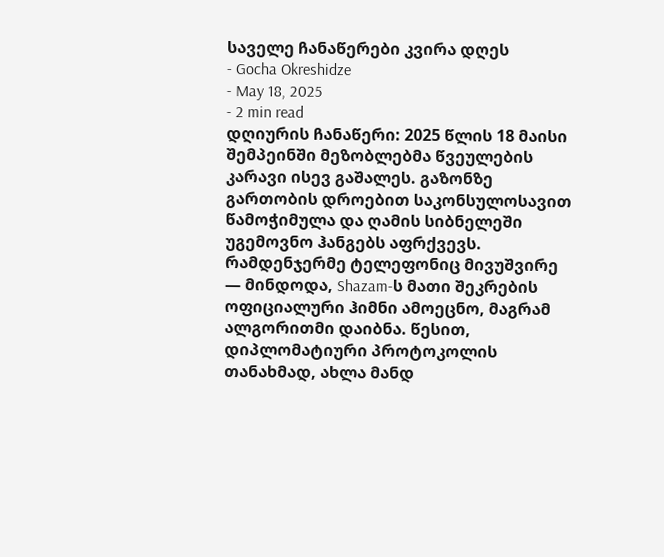საველე ჩანაწერები კვირა დღეს
- Gocha Okreshidze
- May 18, 2025
- 2 min read
დღიურის ჩანაწერი: 2025 წლის 18 მაისი
შემპეინში მეზობლებმა წვეულების კარავი ისევ გაშალეს. გაზონზე გართობის დროებით საკონსულოსავით წამოჭიმულა და ღამის სიბნელეში უგემოვნო ჰანგებს აფრქვევს. რამდენჯერმე ტელეფონიც მივუშვირე — მინდოდა, Shazam-ს მათი შეკრების ოფიციალური ჰიმნი ამოეცნო, მაგრამ ალგორითმი დაიბნა. წესით, დიპლომატიური პროტოკოლის თანახმად, ახლა მანდ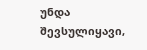უნდა შევსულიყავი,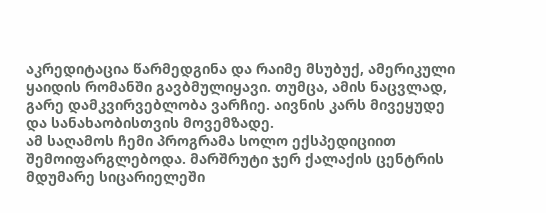აკრედიტაცია წარმედგინა და რაიმე მსუბუქ, ამერიკული ყაიდის რომანში გავბმულიყავი. თუმცა, ამის ნაცვლად, გარე დამკვირვებლობა ვარჩიე. აივნის კარს მივეყუდე და სანახაობისთვის მოვემზადე.
ამ საღამოს ჩემი პროგრამა სოლო ექსპედიციით შემოიფარგლებოდა. მარშრუტი ჯერ ქალაქის ცენტრის მდუმარე სიცარიელეში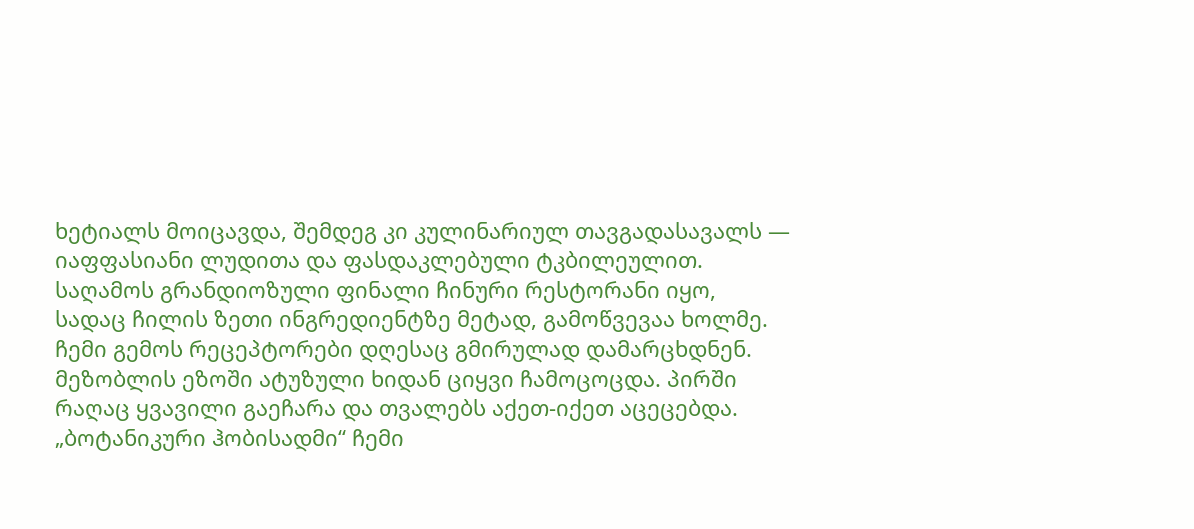ხეტიალს მოიცავდა, შემდეგ კი კულინარიულ თავგადასავალს — იაფფასიანი ლუდითა და ფასდაკლებული ტკბილეულით. საღამოს გრანდიოზული ფინალი ჩინური რესტორანი იყო, სადაც ჩილის ზეთი ინგრედიენტზე მეტად, გამოწვევაა ხოლმე. ჩემი გემოს რეცეპტორები დღესაც გმირულად დამარცხდნენ.
მეზობლის ეზოში ატუზული ხიდან ციყვი ჩამოცოცდა. პირში რაღაც ყვავილი გაეჩარა და თვალებს აქეთ-იქეთ აცეცებდა.
„ბოტანიკური ჰობისადმი“ ჩემი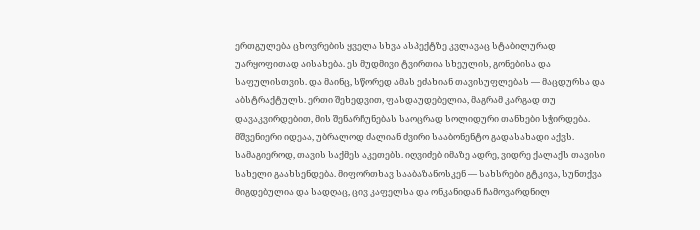ერთგულება ცხოვრების ყველა სხვა ასპექტზე კვლავაც სტაბილურად უარყოფითად აისახება. ეს მუდმივი ტვირთია სხეულის, გონებისა და საფულისთვის. და მაინც, სწორედ ამას ეძახიან თავისუფლებას — მაცდურსა და აბსტრაქტულს. ერთი შეხედვით, ფასდაუდებელია, მაგრამ კარგად თუ დავაკვირდებით, მის შენარჩუნებას საოცრად სოლიდური თანხები სჭირდება. მშვენიერი იდეაა, უბრალოდ ძალიან ძვირი სააბონენტო გადასახადი აქვს.
სამაგიეროდ, თავის საქმეს აკეთებს. იღვიძებ იმაზე ადრე, ვიდრე ქალაქს თავისი სახელი გაახსენდება. მიფორთხავ სააბაზანოსკენ — სახსრები გტკივა, სუნთქვა მიგდებულია და სადღაც, ცივ კაფელსა და ონკანიდან ჩამოვარდნილ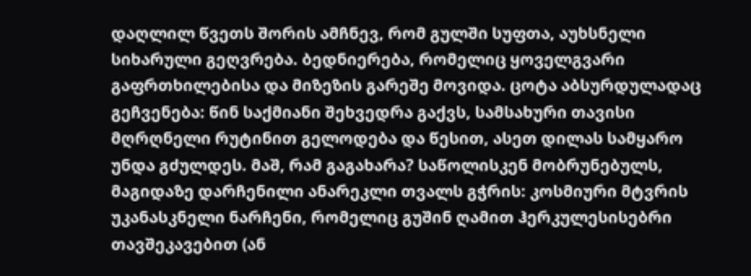დაღლილ წვეთს შორის ამჩნევ, რომ გულში სუფთა, აუხსნელი სიხარული გეღვრება. ბედნიერება, რომელიც ყოველგვარი გაფრთხილებისა და მიზეზის გარეშე მოვიდა. ცოტა აბსურდულადაც გეჩვენება: წინ საქმიანი შეხვედრა გაქვს, სამსახური თავისი მღრღნელი რუტინით გელოდება და წესით, ასეთ დილას სამყარო უნდა გძულდეს. მაშ, რამ გაგახარა? საწოლისკენ მობრუნებულს, მაგიდაზე დარჩენილი ანარეკლი თვალს გჭრის: კოსმიური მტვრის უკანასკნელი ნარჩენი, რომელიც გუშინ ღამით ჰერკულესისებრი თავშეკავებით (ან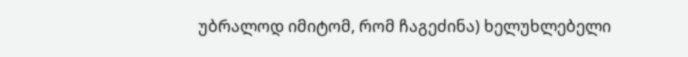უბრალოდ იმიტომ, რომ ჩაგეძინა) ხელუხლებელი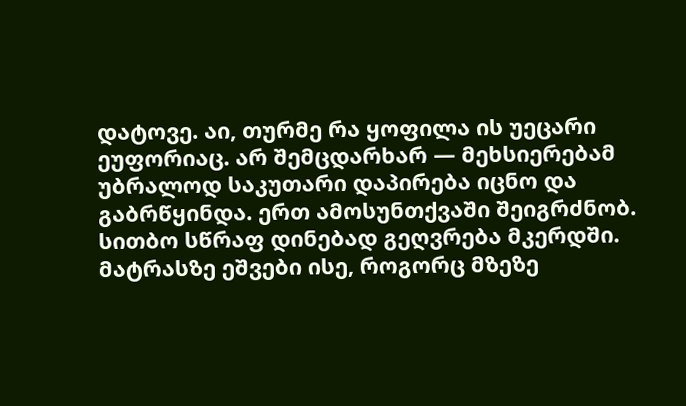დატოვე. აი, თურმე რა ყოფილა ის უეცარი ეუფორიაც. არ შემცდარხარ — მეხსიერებამ უბრალოდ საკუთარი დაპირება იცნო და გაბრწყინდა. ერთ ამოსუნთქვაში შეიგრძნობ. სითბო სწრაფ დინებად გეღვრება მკერდში. მატრასზე ეშვები ისე, როგორც მზეზე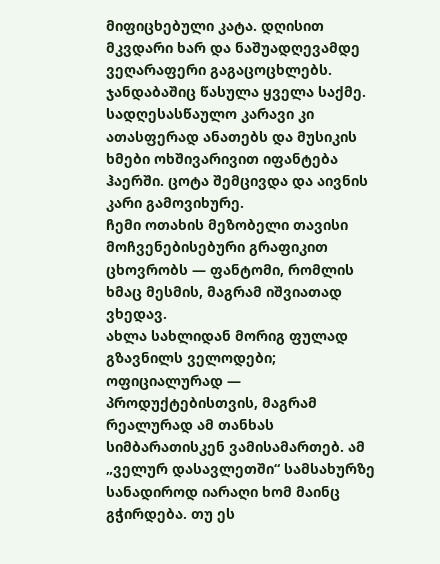მიფიცხებული კატა. დღისით მკვდარი ხარ და ნაშუადღევამდე ვეღარაფერი გაგაცოცხლებს. ჯანდაბაშიც წასულა ყველა საქმე.
სადღესასწაულო კარავი კი ათასფერად ანათებს და მუსიკის ხმები ოხშივარივით იფანტება ჰაერში. ცოტა შემცივდა და აივნის კარი გამოვიხურე.
ჩემი ოთახის მეზობელი თავისი მოჩვენებისებური გრაფიკით ცხოვრობს — ფანტომი, რომლის ხმაც მესმის, მაგრამ იშვიათად ვხედავ.
ახლა სახლიდან მორიგ ფულად გზავნილს ველოდები; ოფიციალურად — პროდუქტებისთვის, მაგრამ რეალურად ამ თანხას სიმბარათისკენ ვამისამართებ. ამ „ველურ დასავლეთში“ სამსახურზე სანადიროდ იარაღი ხომ მაინც გჭირდება. თუ ეს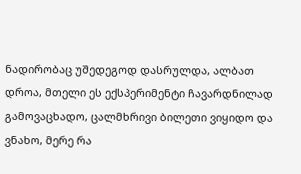ნადირობაც უშედეგოდ დასრულდა, ალბათ დროა, მთელი ეს ექსპერიმენტი ჩავარდნილად გამოვაცხადო, ცალმხრივი ბილეთი ვიყიდო და ვნახო, მერე რა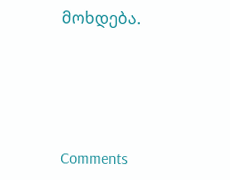მოხდება.




Comments